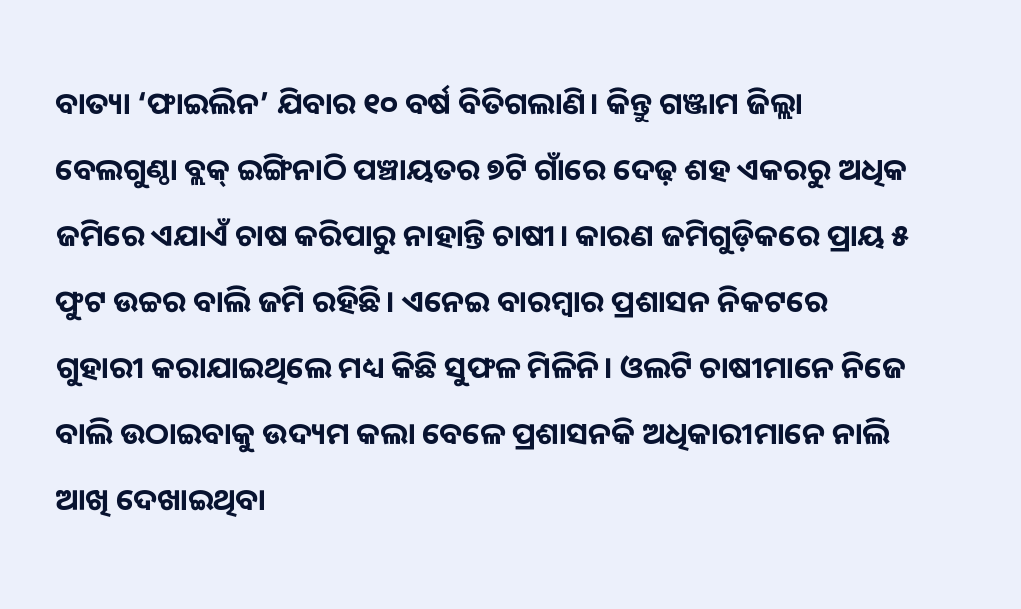ବାତ୍ୟା ‘ଫାଇଲିନ’ ଯିବାର ୧୦ ବର୍ଷ ବିତିଗଲାଣି। କିନ୍ତୁ ଗଞ୍ଜାମ ଜିଲ୍ଲା ବେଲଗୁଣ୍ଠା ବ୍ଲକ୍ ଇଙ୍ଗିନାଠି ପଞ୍ଚାୟତର ୭ଟି ଗାଁରେ ଦେଢ଼ ଶହ ଏକରରୁ ଅଧିକ ଜମିରେ ଏଯାଏଁ ଚାଷ କରିପାରୁ ନାହାନ୍ତି ଚାଷୀ। କାରଣ ଜମିଗୁଡ଼ିକରେ ପ୍ରାୟ ୫ ଫୁଟ ଉଚ୍ଚର ବାଲି ଜମି ରହିଛି। ଏନେଇ ବାରମ୍ବାର ପ୍ରଶାସନ ନିକଟରେ ଗୁହାରୀ କରାଯାଇଥିଲେ ମଧ୍ୟ କିଛି ସୁଫଳ ମିଳିନି। ଓଲଟି ଚାଷୀମାନେ ନିଜେ ବାଲି ଉଠାଇବାକୁ ଉଦ୍ୟମ କଲା ବେଳେ ପ୍ରଶାସନକି ଅଧିକାରୀମାନେ ନାଲି ଆଖି ଦେଖାଇଥିବା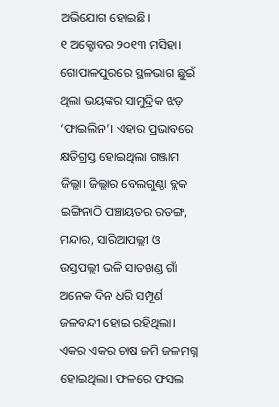ଅଭିଯୋଗ ହୋଇଛି।
୧ ଅକ୍ଟୋବର ୨୦୧୩ ମସିହା। ଗୋପାଳପୁରରେ ସ୍ଥଳଭାଗ ଛୁଇଁ ଥିଲା ଭୟଙ୍କର ସାମୁଦ୍ରିକ ଝଡ଼ ‘ଫାଇଲିନ’। ଏହାର ପ୍ରଭାବରେ କ୍ଷତିଗ୍ରସ୍ତ ହୋଇଥିଲା ଗଞ୍ଜାମ ଜିଲ୍ଲା। ଜିଲ୍ଲାର ବେଲଗୁଣ୍ଠା ବ୍ଲକ ଇଙ୍ଗିନାଠି ପଞ୍ଚାୟତର ରତଙ୍ଗ, ମନ୍ଦାର, ସାରିଆପଲ୍ଲୀ ଓ ଉସ୍ତପଲ୍ଲୀ ଭଳି ସାତଖଣ୍ଡ ଗାଁ ଅନେକ ଦିନ ଧରି ସମ୍ପୂର୍ଣ ଜଳବନ୍ଦୀ ହୋଇ ରହିଥିଲା। ଏକର ଏକର ଚାଷ ଜମି ଜଳମଗ୍ନ ହୋଇଥିଲା। ଫଳରେ ଫସଲ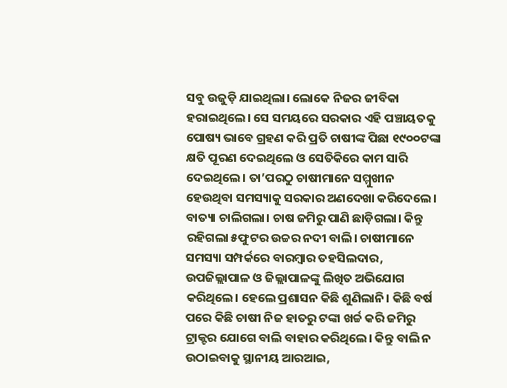ସବୁ ଉଜୁଡ଼ି ଯାଇଥିଲା। ଲୋକେ ନିଜର ଜୀବିକା ହରାଇଥିଲେ। ସେ ସମୟରେ ସରକାର ଏହି ପଞ୍ଚାୟତକୁ ପୋଷ୍ୟ ଭାବେ ଗ୍ରହଣ କରି ପ୍ରତି ଚାଷୀଙ୍କ ପିଛା ୧୯୦୦ଟଙ୍କା କ୍ଷତି ପୂରଣ ଦେଇଥିଲେ ଓ ସେତିକିରେ କାମ ସାରି ଦେଇଥିଲେ। ତା’ପରଠୁ ଚାଷୀମାନେ ସମ୍ମୁଖୀନ ହେଉଥିବା ସମସ୍ୟାକୁ ସରକାର ଅଣଦେଖା କରିଦେଲେ।
ବାତ୍ୟା ଚାଲିଗଲା। ଚାଷ ଜମିରୁ ପାଣି ଛାଡ଼ିଗଲା। କିନ୍ତୁ ରହିଗଲା ୫ଫୁଟର ଉଚ୍ଚର ନଦୀ ବାଲି। ଚାଷୀମାନେ ସମସ୍ୟା ସମ୍ପର୍କରେ ବାରମ୍ବାର ତହସିଲଦାର, ଉପଜିଲ୍ଲାପାଳ ଓ ଜିଲ୍ଲାପାଳଙ୍କୁ ଲିଖିତ ଅଭିଯୋଗ କରିଥିଲେ। ହେଲେ ପ୍ରଶାସନ କିଛି ଶୁଣିଲାନି। କିଛି ବର୍ଷ ପରେ କିଛି ଚାଷୀ ନିଜ ହାତରୁ ଟଙ୍କା ଖର୍ଚ୍ଚ କରି ଜମିରୁ ଟ୍ରାକ୍ଟର ଯୋଗେ ବାଲି ବାହାର କରିଥିଲେ। କିନ୍ତୁ ବାଲି ନ ଉଠାଇବାକୁ ସ୍ଥାନୀୟ ଆରଆଇ,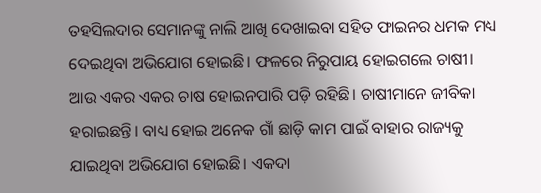ତହସିଲଦାର ସେମାନଙ୍କୁ ନାଲି ଆଖି ଦେଖାଇବା ସହିତ ଫାଇନର ଧମକ ମଧ୍ୟ ଦେଇଥିବା ଅଭିଯୋଗ ହୋଇଛି। ଫଳରେ ନିରୁପାୟ ହୋଇଗଲେ ଚାଷୀ। ଆଉ ଏକର ଏକର ଚାଷ ହୋଇନପାରି ପଡ଼ି ରହିଛି। ଚାଷୀମାନେ ଜୀବିକା ହରାଇଛନ୍ତି। ବାଧ୍ୟ ହୋଇ ଅନେକ ଗାଁ ଛାଡ଼ି କାମ ପାଇଁ ବାହାର ରାଜ୍ୟକୁ ଯାଇଥିବା ଅଭିଯୋଗ ହୋଇଛି। ଏକଦା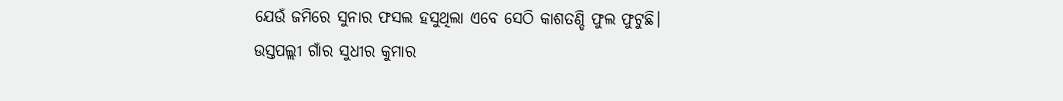ଯେଉଁ ଜମିରେ ସୁନାର ଫସଲ ହସୁଥିଲା ଏବେ ସେଠି କାଶତଣ୍ଡି ଫୁଲ ଫୁଟୁଛି।
ଉସ୍ତପଲ୍ଲୀ ଗାଁର ସୁଧୀର କୁମାର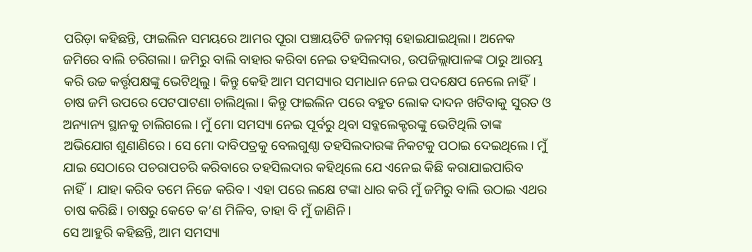ପରିଡ଼ା କହିଛନ୍ତି, ଫାଇଲିନ ସମୟରେ ଆମର ପୂରା ପଞ୍ଚାୟତିଟି ଜଳମଗ୍ନ ହୋଇଯାଇଥିଲା। ଅନେକ ଜମିରେ ବାଲି ଚରିଗଲା। ଜମିରୁ ବାଲି ବାହାର କରିବା ନେଇ ତହସିଲଦାର, ଉପଜିଲ୍ଲାପାଳଙ୍କ ଠାରୁ ଆରମ୍ଭ କରି ଉଚ୍ଚ କର୍ତ୍ତୃପକ୍ଷଙ୍କୁ ଭେଟିଥିଲୁ। କିନ୍ତୁ କେହି ଆମ ସମସ୍ୟାର ସମାଧାନ ନେଇ ପଦକ୍ଷେପ ନେଲେ ନାହିଁ। ଚାଷ ଜମି ଉପରେ ପେଟପାଟଣା ଚାଲିଥିଲା। କିନ୍ତୁ ଫାଇଲିନ ପରେ ବହୁତ ଲୋକ ଦାଦନ ଖଟିବାକୁ ସୁରତ ଓ ଅନ୍ୟାନ୍ୟ ସ୍ଥାନକୁ ଚାଲିଗଲେ। ମୁଁ ମୋ ସମସ୍ୟା ନେଇ ପୂର୍ବରୁ ଥିବା ସବ୍କଲେକ୍ଟରଙ୍କୁ ଭେଟିଥିଲି ତାଙ୍କ ଅଭିଯୋଗ ଶୁଣାଣିରେ। ସେ ମୋ ଦାବିପତ୍ରକୁ ବେଲଗୁଣ୍ଠା ତହସିଲଦାରଙ୍କ ନିକଟକୁ ପଠାଇ ଦେଇଥିଲେ। ମୁଁ ଯାଇ ସେଠାରେ ପଚରାପଚରି କରିବାରେ ତହସିଲଦାର କହିଥିଲେ ଯେ ଏନେଇ କିଛି କରାଯାଇପାରିବ ନାହିଁ। ଯାହା କରିବ ତମେ ନିଜେ କରିବ। ଏହା ପରେ ଲକ୍ଷେ ଟଙ୍କା ଧାର କରି ମୁଁ ଜମିରୁ ବାଲି ଉଠାଇ ଏଥର ଚାଷ କରିଛି। ଚାଷରୁ କେତେ କ’ଣ ମିଳିବ, ତାହା ବି ମୁଁ ଜାଣିନି।
ସେ ଆହୁରି କହିଛନ୍ତି, ଆମ ସମସ୍ୟା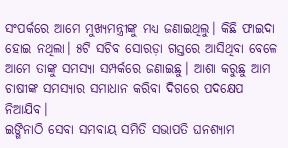ସଂପର୍କରେ ଆମେ ମୁଖ୍ୟମନ୍ତ୍ରୀଙ୍କୁ ମଧ୍ୟ ଜଣାଇଥିଲୁ। କିଛି ଫାଇଦା ହୋଇ ନଥିଲା। ୫ଟି ସଚିବ ସୋରଡ଼ା ଗସ୍ତରେ ଆସିଥିବା ବେଳେ ଆମେ ତାଙ୍କୁ ସମସ୍ୟା ସମ୍ପର୍କରେ ଜଣାଇଛୁ। ଆଶା କରୁଛୁ ଆମ ଚାଷୀଙ୍କ ସମସ୍ୟାର ସମାଧାନ କରିବା ଦିଗରେ ପଦକ୍ଷେପ ନିଆଯିବ।
ଇଙ୍ଗିନାଠି ସେବା ସମବାୟ ସମିତି ସଭାପତି ଘନଶ୍ୟାମ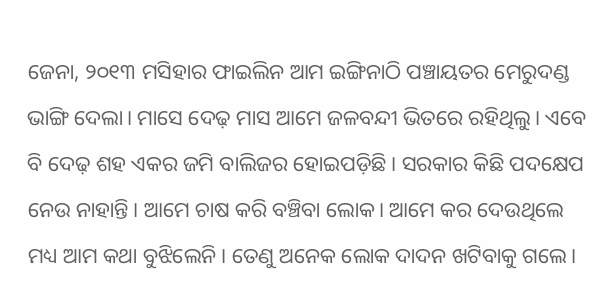ଜେନା, ୨୦୧୩ ମସିହାର ଫାଇଲିନ ଆମ ଇଙ୍ଗିନାଠି ପଞ୍ଚାୟତର ମେରୁଦଣ୍ଡ ଭାଙ୍ଗି ଦେଲା। ମାସେ ଦେଢ଼ ମାସ ଆମେ ଜଳବନ୍ଦୀ ଭିତରେ ରହିଥିଲୁ। ଏବେ ବି ଦେଢ଼ ଶହ ଏକର ଜମି ବାଲିଜର ହୋଇପଡ଼ିଛି। ସରକାର କିଛି ପଦକ୍ଷେପ ନେଉ ନାହାନ୍ତି। ଆମେ ଚାଷ କରି ବଞ୍ଚିବା ଲୋକ। ଆମେ କର ଦେଉଥିଲେ ମଧ୍ୟ ଆମ କଥା ବୁଝିଲେନି। ତେଣୁ ଅନେକ ଲୋକ ଦାଦନ ଖଟିବାକୁ ଗଲେ।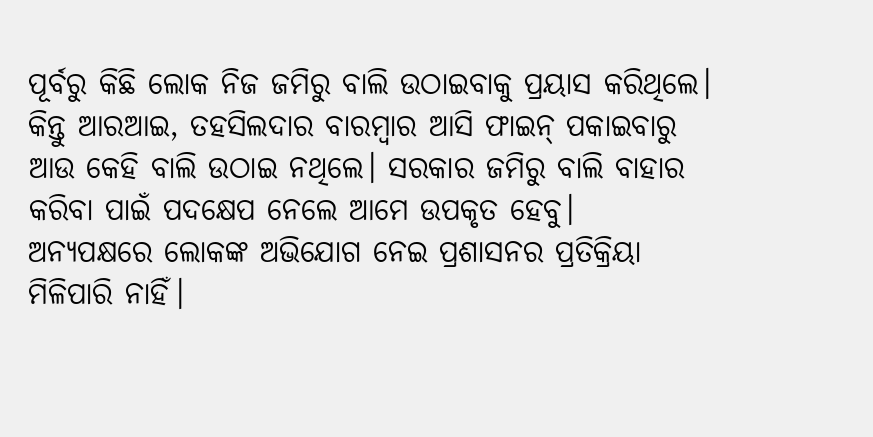ପୂର୍ବରୁ କିଛି ଲୋକ ନିଜ ଜମିରୁ ବାଲି ଉଠାଇବାକୁ ପ୍ରୟାସ କରିଥିଲେ। କିନ୍ତୁ ଆରଆଇ, ତହସିଲଦାର ବାରମ୍ବାର ଆସି ଫାଇନ୍ ପକାଇବାରୁ ଆଉ କେହି ବାଲି ଉଠାଇ ନଥିଲେ। ସରକାର ଜମିରୁ ବାଲି ବାହାର କରିବା ପାଇଁ ପଦକ୍ଷେପ ନେଲେ ଆମେ ଉପକୃତ ହେବୁ।
ଅନ୍ୟପକ୍ଷରେ ଲୋକଙ୍କ ଅଭିଯୋଗ ନେଇ ପ୍ରଶାସନର ପ୍ରତିକ୍ରିୟା ମିଳିପାରି ନାହିଁ।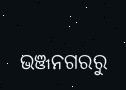ଭଞ୍ଜନଗରରୁ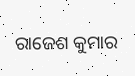ରାଜେଶ କୁମାର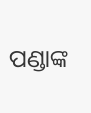ପଣ୍ଡାଙ୍କ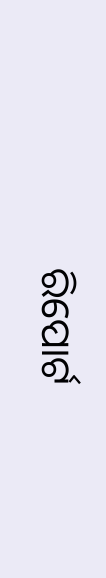ରିପୋର୍ଟ